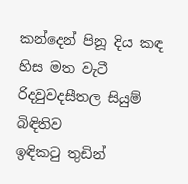කන්දෙන් පිනූ දිය කඳ
හිස මත වැටී රිදවුවදසීතල සියුම් බිඳිතිව
ඉඳිකටු තුඩින්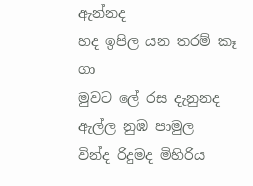ඇන්නද
හද ඉපිල යන තරම් කෑ ගා
මුවට ලේ රස දැනුනද
ඇල්ල නුඹ පාමුල
වින්ද රිදුමද මිහිරිය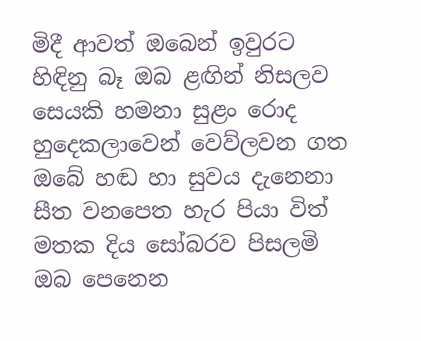මිදී ආවත් ඔබෙන් ඉවුරට
හිඳිනු බෑ ඔබ ළඟින් නිසලව
සෙයකි හමනා සුළං රොද
හුදෙකලාවෙන් වෙව්ලවන ගත
ඔබේ හඬ හා සුවය දැනෙනා
සීත වනපෙත හැර පියා විත්
මතක දිය සෝබරව පිසලමි
ඔබ පෙනෙන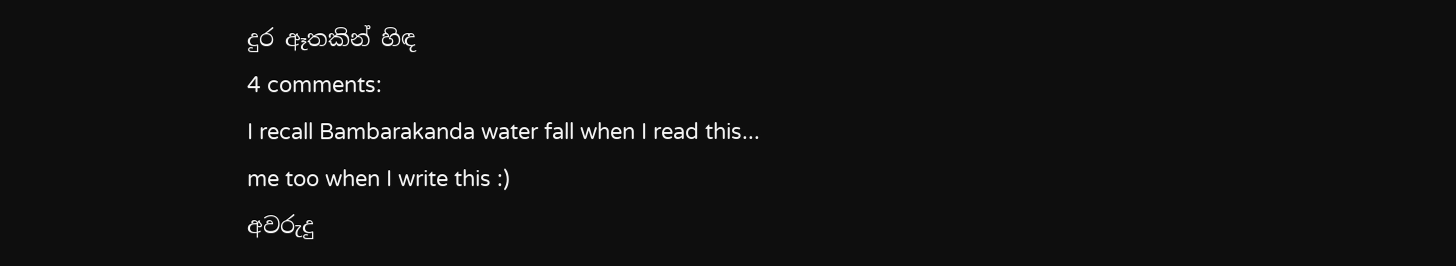දුර ඈතකින් හිඳ
4 comments:
I recall Bambarakanda water fall when I read this...
me too when I write this :)
අවරුදු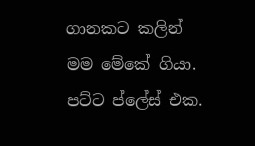ගානකට කලින් මම මේකේ ගියා. පට්ට ප්ලේස් එක.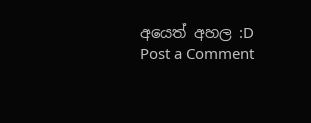අයෙත් අහල :D
Post a Comment